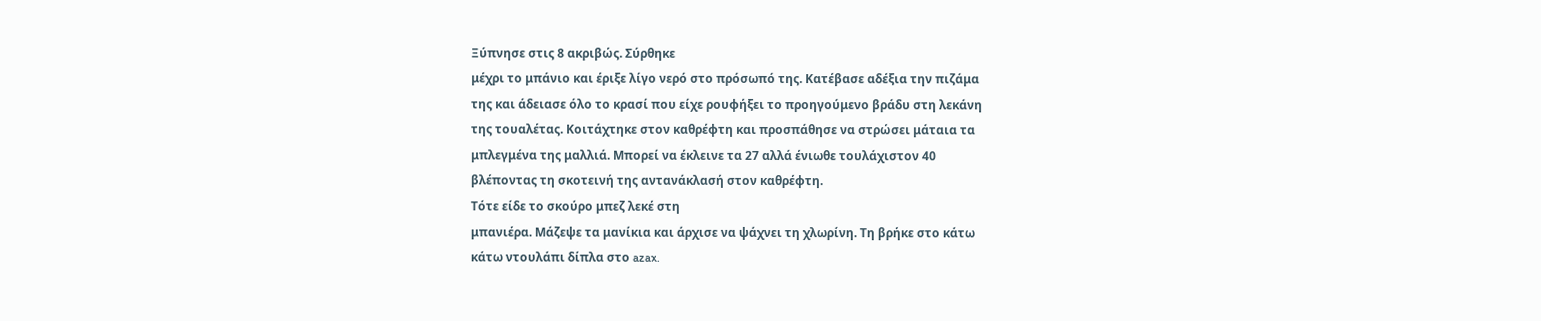Ξύπνησε στις 8 ακριβώς. Σύρθηκε
μέχρι το μπάνιο και έριξε λίγο νερό στο πρόσωπό της. Κατέβασε αδέξια την πιζάμα
της και άδειασε όλο το κρασί που είχε ρουφήξει το προηγούμενο βράδυ στη λεκάνη
της τουαλέτας. Κοιτάχτηκε στον καθρέφτη και προσπάθησε να στρώσει μάταια τα
μπλεγμένα της μαλλιά. Μπορεί να έκλεινε τα 27 αλλά ένιωθε τουλάχιστον 40
βλέποντας τη σκοτεινή της αντανάκλασή στον καθρέφτη.
Τότε είδε το σκούρο μπεζ λεκέ στη
μπανιέρα. Μάζεψε τα μανίκια και άρχισε να ψάχνει τη χλωρίνη. Τη βρήκε στο κάτω
κάτω ντουλάπι δίπλα στο azax.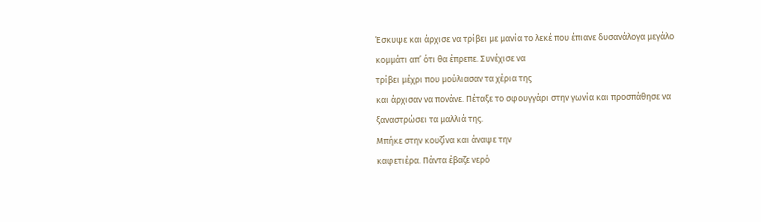Έσκυψε και άρχισε να τρίβει με μανία το λεκέ που έπιανε δυσανάλογα μεγάλο
κομμάτι απ’ ότι θα έπρεπε. Συνέχισε να
τρίβει μέχρι που μούλιασαν τα χέρια της
και άρχισαν να πονάνε. Πέταξε το σφουγγάρι στην γωνία και προσπάθησε να
ξαναστρώσει τα μαλλιά της.
Μπήκε στην κουζίνα και άναψε την
καφετιέρα. Πάντα έβαζε νερό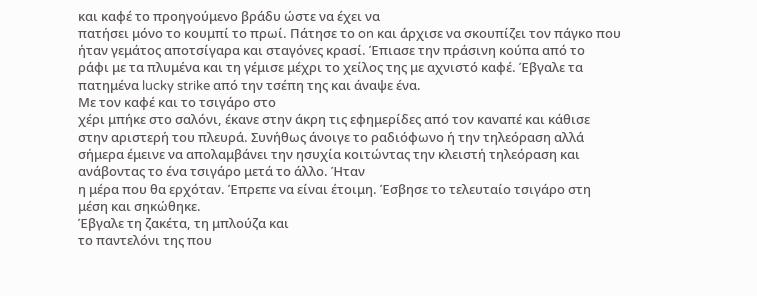και καφέ το προηγούμενο βράδυ ώστε να έχει να
πατήσει μόνο το κουμπί το πρωί. Πάτησε το on και άρχισε να σκουπίζει τον πάγκο που
ήταν γεμάτος αποτσίγαρα και σταγόνες κρασί. Έπιασε την πράσινη κούπα από το
ράφι με τα πλυμένα και τη γέμισε μέχρι το χείλος της με αχνιστό καφέ. Έβγαλε τα
πατημένα lucky strike από την τσέπη της και άναψε ένα.
Με τον καφέ και το τσιγάρο στο
χέρι μπήκε στο σαλόνι, έκανε στην άκρη τις εφημερίδες από τον καναπέ και κάθισε
στην αριστερή του πλευρά. Συνήθως άνοιγε το ραδιόφωνο ή την τηλεόραση αλλά
σήμερα έμεινε να απολαμβάνει την ησυχία κοιτώντας την κλειστή τηλεόραση και
ανάβοντας το ένα τσιγάρο μετά το άλλο. Ήταν
η μέρα που θα ερχόταν. Έπρεπε να είναι έτοιμη. Έσβησε το τελευταίο τσιγάρο στη
μέση και σηκώθηκε.
Έβγαλε τη ζακέτα, τη μπλούζα και
το παντελόνι της που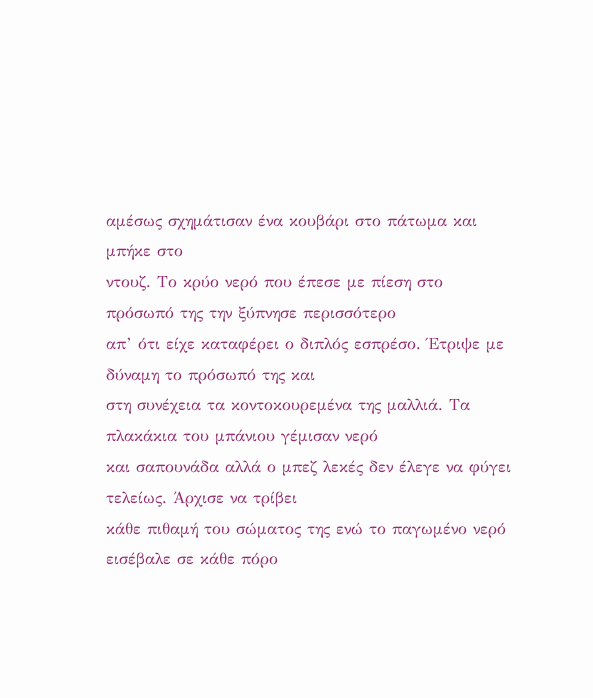αμέσως σχημάτισαν ένα κουβάρι στο πάτωμα και μπήκε στο
ντουζ. Το κρύο νερό που έπεσε με πίεση στο πρόσωπό της την ξύπνησε περισσότερο
απ’ ότι είχε καταφέρει ο διπλός εσπρέσο. Έτριψε με δύναμη το πρόσωπό της και
στη συνέχεια τα κοντοκουρεμένα της μαλλιά. Τα πλακάκια του μπάνιου γέμισαν νερό
και σαπουνάδα αλλά ο μπεζ λεκές δεν έλεγε να φύγει τελείως. Άρχισε να τρίβει
κάθε πιθαμή του σώματος της ενώ το παγωμένο νερό εισέβαλε σε κάθε πόρο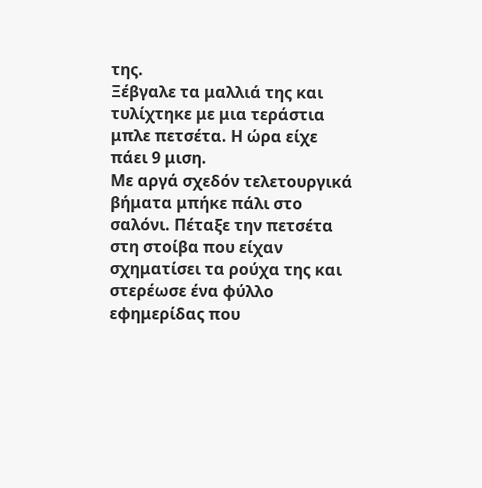της.
Ξέβγαλε τα μαλλιά της και τυλίχτηκε με μια τεράστια μπλε πετσέτα. Η ώρα είχε
πάει 9 μιση.
Με αργά σχεδόν τελετουργικά
βήματα μπήκε πάλι στο σαλόνι. Πέταξε την πετσέτα στη στοίβα που είχαν
σχηματίσει τα ρούχα της και στερέωσε ένα φύλλο εφημερίδας που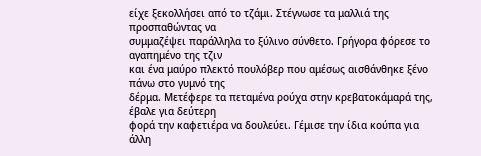είχε ξεκολλήσει από το τζάμι. Στέγνωσε τα μαλλιά της προσπαθώντας να
συμμαζέψει παράλληλα το ξύλινο σύνθετο. Γρήγορα φόρεσε το αγαπημένο της τζιν
και ένα μαύρο πλεκτό πουλόβερ που αμέσως αισθάνθηκε ξένο πάνω στο γυμνό της
δέρμα. Μετέφερε τα πεταμένα ρούχα στην κρεβατοκάμαρά της, έβαλε για δεύτερη
φορά την καφετιέρα να δουλεύει. Γέμισε την ίδια κούπα για άλλη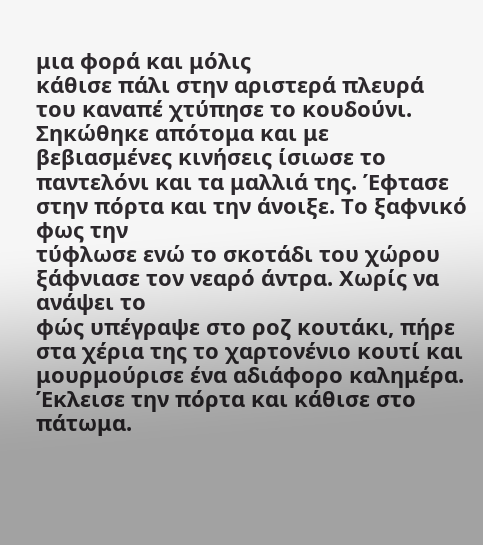μια φορά και μόλις
κάθισε πάλι στην αριστερά πλευρά του καναπέ χτύπησε το κουδούνι.
Σηκώθηκε απότομα και με
βεβιασμένες κινήσεις ίσιωσε το παντελόνι και τα μαλλιά της. Έφτασε στην πόρτα και την άνοιξε. Το ξαφνικό φως την
τύφλωσε ενώ το σκοτάδι του χώρου ξάφνιασε τον νεαρό άντρα. Χωρίς να ανάψει το
φώς υπέγραψε στο ροζ κουτάκι, πήρε στα χέρια της το χαρτονένιο κουτί και
μουρμούρισε ένα αδιάφορο καλημέρα. Έκλεισε την πόρτα και κάθισε στο πάτωμα.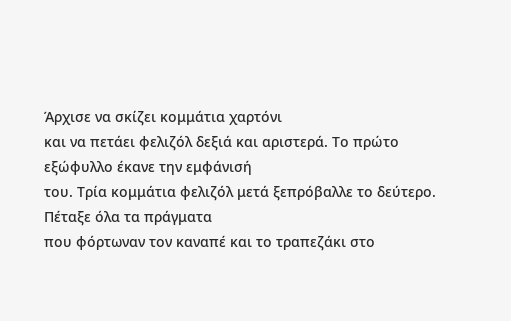Άρχισε να σκίζει κομμάτια χαρτόνι
και να πετάει φελιζόλ δεξιά και αριστερά. Το πρώτο εξώφυλλο έκανε την εμφάνισή
του. Τρία κομμάτια φελιζόλ μετά ξεπρόβαλλε το δεύτερο. Πέταξε όλα τα πράγματα
που φόρτωναν τον καναπέ και το τραπεζάκι στο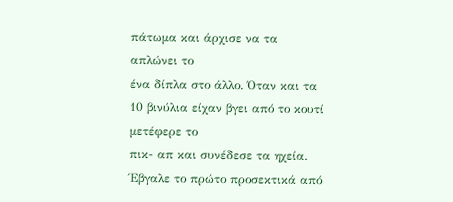πάτωμα και άρχισε να τα απλώνει το
ένα δίπλα στο άλλο. Όταν και τα 10 βινύλια είχαν βγει από το κουτί μετέφερε το
πικ- απ και συνέδεσε τα ηχεία. Έβγαλε το πρώτο προσεκτικά από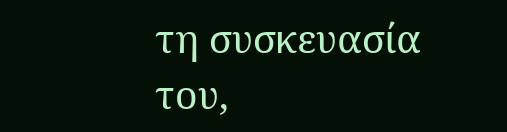τη συσκευασία
του,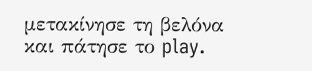μετακίνησε τη βελόνα και πάτησε το play.